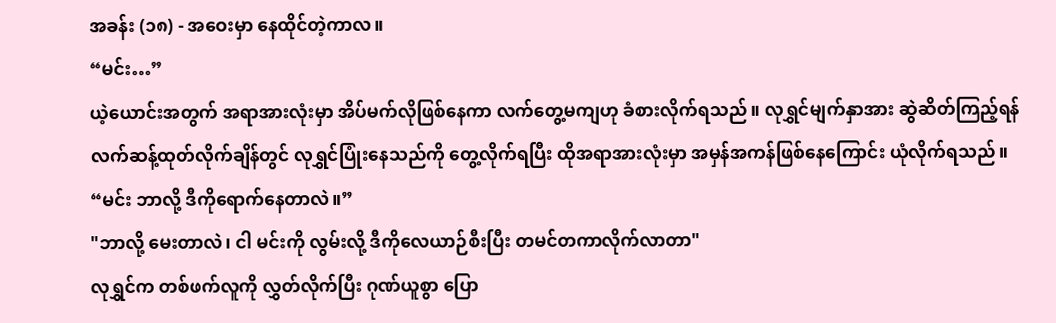အခန်း (၁၈) - အဝေးမှာ နေထိုင်တဲ့ကာလ။
“မင်း…”
ယဲ့ယောင်းအတွက် အရာအားလုံးမှာ အိပ်မက်လိုဖြစ်နေကာ လက်တွေ့မကျဟု ခံစားလိုက်ရသည်။ လုရွှင်မျက်နှာအား ဆွဲဆိတ်ကြည့်ရန် လက်ဆန့်ထုတ်လိုက်ချိန်တွင် လုရွှင်ပြုံးနေသည်ကို တွေ့လိုက်ရပြီး ထိုအရာအားလုံးမှာ အမှန်အကန်ဖြစ်နေကြောင်း ယုံလိုက်ရသည်။
“မင်း ဘာလို့ ဒီကိုရောက်နေတာလဲ။”
"ဘာလို့ မေးတာလဲ၊ ငါ မင်းကို လွမ်းလို့ ဒီကိုလေယာဉ်စီးပြီး တမင်တကာလိုက်လာတာ"
လုရွှင်က တစ်ဖက်လူကို လွှတ်လိုက်ပြီး ဂုဏ်ယူစွာ ပြော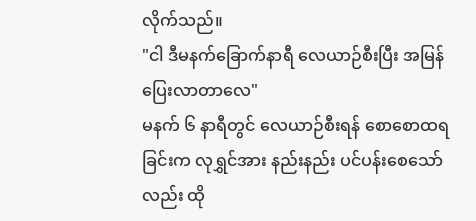လိုက်သည်။
"ငါ ဒီမနက်ခြောက်နာရီ လေယာဉ်စီးပြီး အမြန်ပြေးလာတာလေ"
မနက် ၆ နာရီတွင် လေယာဉ်စီးရန် စောစောထရခြင်းက လုရွှင်အား နည်းနည်း ပင်ပန်းစေသော်လည်း ထို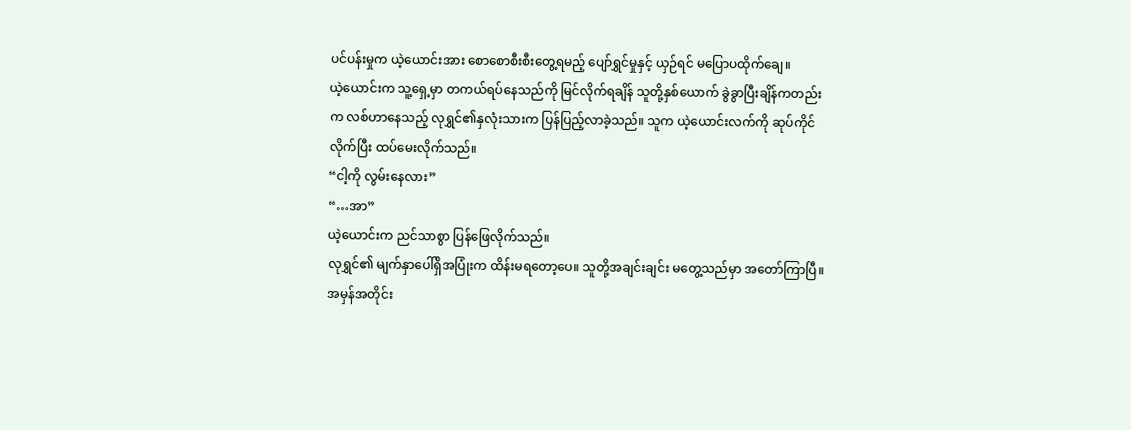ပင်ပန်းမှုက ယဲ့ယောင်းအား စောစောစီးစီးတွေ့ရမည့် ပျော်ရွှင်မှုနှင့် ယှဉ်ရင် မပြောပထိုက်ချေ။
ယဲ့ယောင်းက သူ့ရှေ့မှာ တကယ်ရပ်နေသည်ကို မြင်လိုက်ရချိန် သူတို့နှစ်ယောက် ခွဲခွာပြီးချိန်ကတည်းက လစ်ဟာနေသည့် လုရွှင်၏နှလုံးသားက ပြန်ပြည့်လာခဲ့သည်။ သူက ယဲ့ယောင်းလက်ကို ဆုပ်ကိုင်လိုက်ပြီး ထပ်မေးလိုက်သည်။
“ငါ့ကို လွမ်းနေလား”
“…အာ”
ယဲ့ယောင်းက ညင်သာစွာ ပြန်ဖြေလိုက်သည်။
လုရွှင်၏ မျက်နှာပေါ်ရှိအပြုံးက ထိန်းမရတော့ပေ။ သူတို့အချင်းချင်း မတွေ့သည်မှာ အတော်ကြာပြီ။ အမှန်အတိုင်း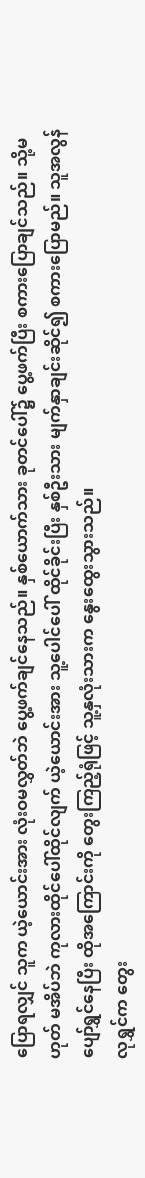ပြောရလျှင် သူက ယဲ့ယောင်းအား လုံးဝမလွှတ်ဘဲ ပွေ့ဖက်ချင်နေသည်။ နှစ်ယောက်သား ခုတင်ပေါ်၌ ပွေ့ဖက်ပြီး စကားပြောချင်သည်။ သို့မဟုတ် မအိပ်ဘဲ ကုလားထိုင်ပေါ်ထိုင်လျက် ယဲ့ယောင်းအား သူ့ပေါင်ပေါ် ထိုင်ခိုင်းပြီး နှစ်ဦးသား မျက်နှာချင်းဆိုင်၍ စကားပြောမည်။ သူအလွန်ပျော်ရွှင်နေပြီး ထိုအကြောင်းကို တွေးကြည့်ရုံဖြင့် သူ့နှလုံးသားက နွေးထွေးသွားသည်။
လုရွှင်က တွေး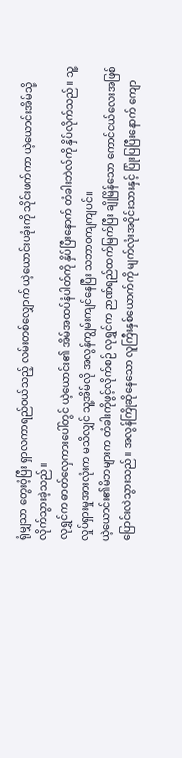ရုံမျှသာ တွေးဝံ့ပြီး ရှာလကာရည်ဝယ်သည့် လမ်းတစ်လျှောက် ယဲ့ယောင်းပခုံးကို သိုင်းဖက်ကာ ယဲ့ယောင်းအိမ်သို့ လိုက်သွားခဲ့သည်။
လုရွှင်က ဓာတ်လှေကားပေါ်တွင် ယဲ့ယောင်း၏ အိမ်အထပ်နံပါတ်ကို နှိပ်ပြီးနောက် တံခါးဘဲလ်ကို နှိပ်လိုက်သည်။ သူ့လှုပ်ရှားမှုအားလုံးက မသိလျှင် သူ့အိမ်လို အလွန်ကျွမ်းကျင်နေပြီး သဘာဝကျကျပင်။
ယဲ့ယောင်း၏မိဘများက တံခါးကိုဖွင့်လိုက်စဉ် လုရွှင်က ဉာဏ်ရည်ထက်မြက်ပြီး ချိုမြိန်သော ကောင်ငယ်လေးအဖြစ် ပြောင်းလဲသွားသည်။ အလွန်ကြိုဆိုနေသော လူကြီးနှစ်ယောက်ကို မျက်လုံးအဝိုင်းသားနှင့် ပြုံးပြပြီးနောက် ကျော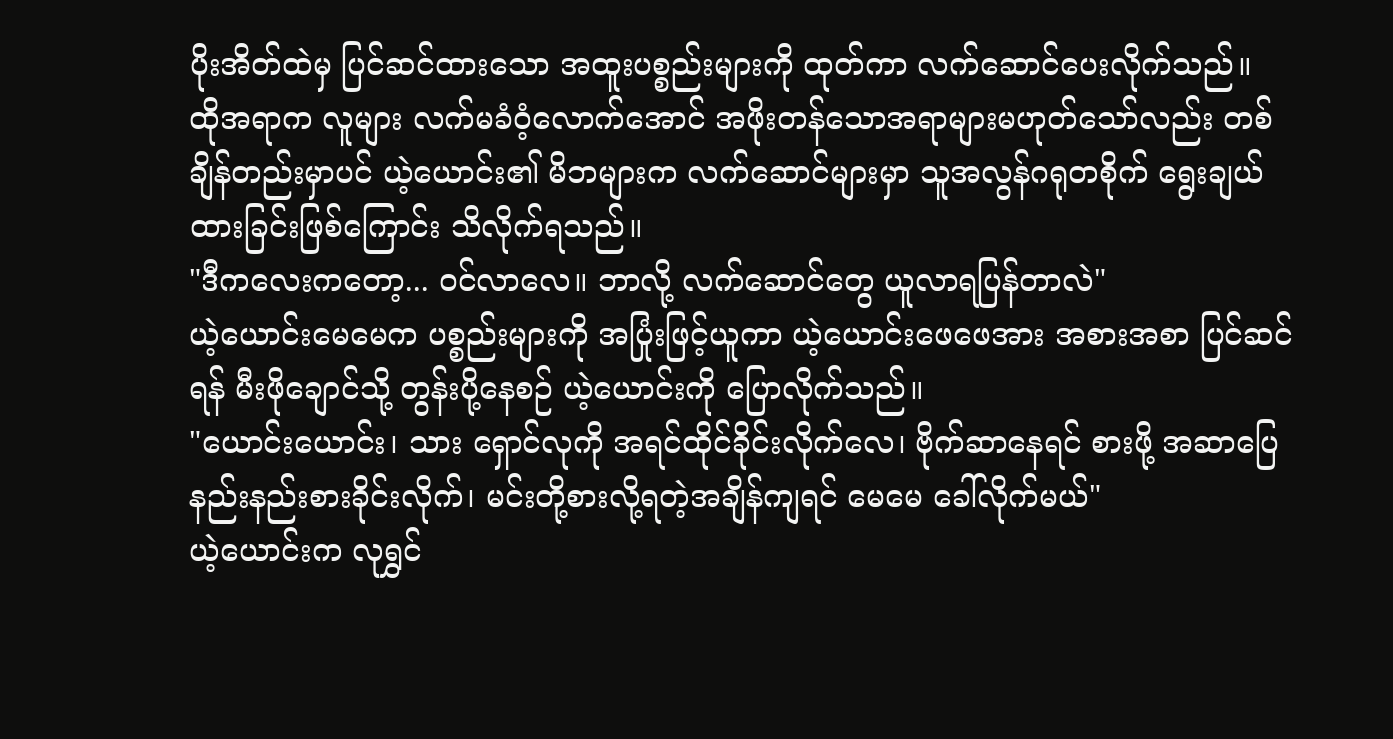ပိုးအိတ်ထဲမှ ပြင်ဆင်ထားသော အထူးပစ္စည်းများကို ထုတ်ကာ လက်ဆောင်ပေးလိုက်သည်။
ထိုအရာက လူများ လက်မခံဝံ့လောက်အောင် အဖိုးတန်သောအရာများမဟုတ်သော်လည်း တစ်ချိန်တည်းမှာပင် ယဲ့ယောင်း၏ မိဘများက လက်ဆောင်များမှာ သူအလွန်ဂရုတစိုက် ရွေးချယ်ထားခြင်းဖြစ်ကြောင်း သိလိုက်ရသည်။
"ဒီကလေးကတော့... ဝင်လာလေ။ ဘာလို့ လက်ဆောင်တွေ ယူလာရပြန်တာလဲ"
ယဲ့ယောင်းမေမေက ပစ္စည်းများကို အပြုံးဖြင့်ယူကာ ယဲ့ယောင်းဖေဖေအား အစားအစာ ပြင်ဆင်ရန် မီးဖိုချောင်သို့ တွန်းပို့နေစဉ် ယဲ့ယောင်းကို ပြောလိုက်သည်။
"ယောင်းယောင်း၊ သား ရှောင်လုကို အရင်ထိုင်ခိုင်းလိုက်လေ၊ ဗိုက်ဆာနေရင် စားဖို့ အဆာပြေနည်းနည်းစားခိုင်းလိုက်၊ မင်းတို့စားလို့ရတဲ့အချိန်ကျရင် မေမေ ခေါ်လိုက်မယ်"
ယဲ့ယောင်းက လုရွှင်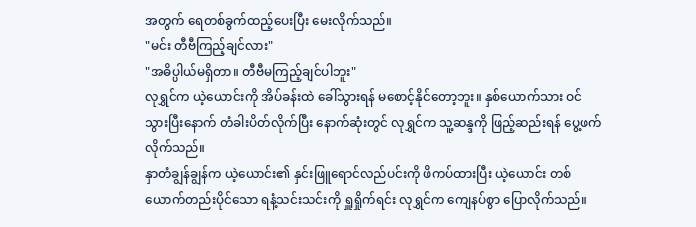အတွက် ရေတစ်ခွက်ထည့်ပေးပြီး မေးလိုက်သည်။
"မင်း တီဗီကြည့်ချင်လား"
"အဓိပ္ပါယ်မရှိတာ။ တီဗီမကြည့်ချင်ပါဘူး"
လုရွှင်က ယဲ့ယောင်းကို အိပ်ခန်းထဲ ခေါ်သွားရန် မစောင့်နိုင်တော့ဘူး။ နှစ်ယောက်သား ဝင်သွားပြီးနောက် တံခါးပိတ်လိုက်ပြီး နောက်ဆုံးတွင် လုရွှင်က သူ့ဆန္ဒကို ဖြည့်ဆည်းရန် ပွေ့ဖက်လိုက်သည်။
နှာတံချွန်ချွန်က ယဲ့ယောင်း၏ နှင်းဖြူရောင်လည်ပင်းကို ဖိကပ်ထားပြီး ယဲ့ယောင်း တစ်ယောက်တည်းပိုင်သော ရနံ့သင်းသင်းကို ရှူရှိုက်ရင်း လုရွှင်က ကျေနပ်စွာ ပြောလိုက်သည်။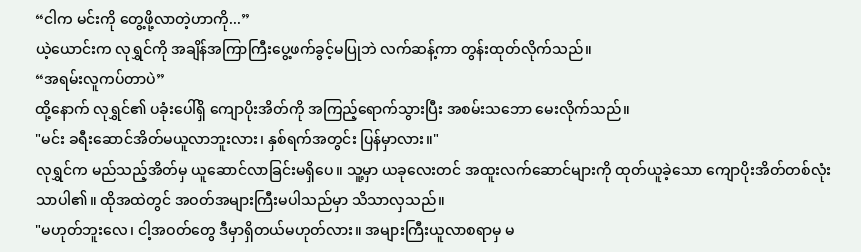“ငါက မင်းကို တွေ့ဖို့လာတဲ့ဟာကို...”
ယဲ့ယောင်းက လုရွှင်ကို အချိန်အကြာကြီးပွေ့ဖက်ခွင့်မပြုဘဲ လက်ဆန့်ကာ တွန်းထုတ်လိုက်သည်။
“အရမ်းလူကပ်တာပဲ”
ထို့နောက် လုရွှင်၏ ပခုံးပေါ်ရှိ ကျောပိုးအိတ်ကို အကြည့်ရောက်သွားပြီး အစမ်းသဘော မေးလိုက်သည်။
"မင်း ခရီးဆောင်အိတ်မယူလာဘူးလား၊ နှစ်ရက်အတွင်း ပြန်မှာလား။"
လုရွှင်က မည်သည့်အိတ်မှ ယူဆောင်လာခြင်းမရှိပေ။ သူ့မှာ ယခုလေးတင် အထူးလက်ဆောင်များကို ထုတ်ယူခဲ့သော ကျောပိုးအိတ်တစ်လုံးသာပါ၏။ ထိုအထဲတွင် အဝတ်အများကြီးမပါသည်မှာ သိသာလှသည်။
"မဟုတ်ဘူးလေ၊ ငါ့အဝတ်တွေ ဒီမှာရှိတယ်မဟုတ်လား။ အများကြီးယူလာစရာမှ မ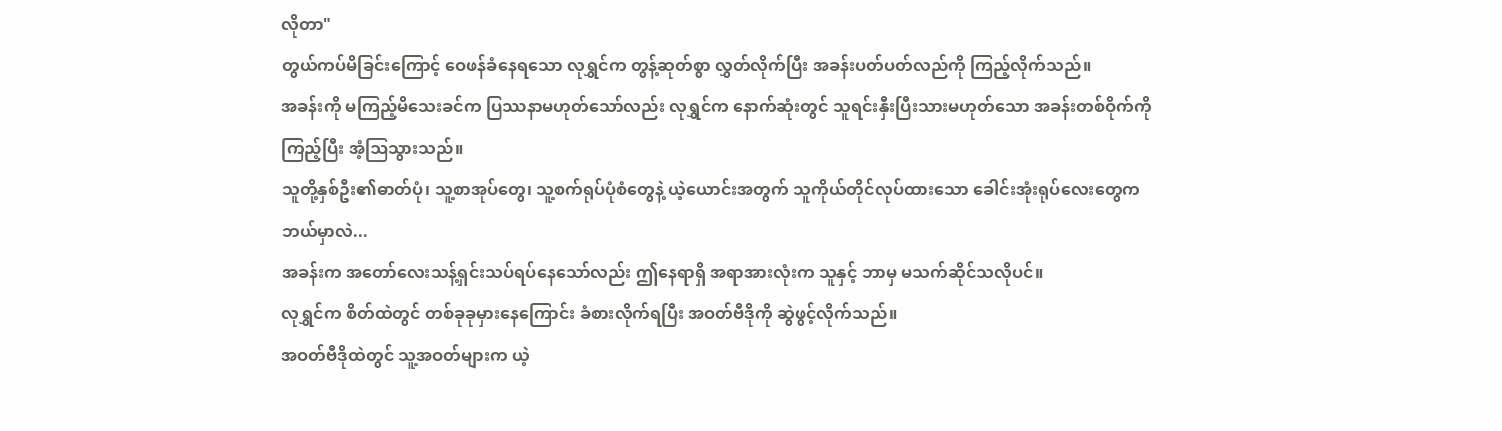လိုတာ"
တွယ်ကပ်မိခြင်းကြောင့် ဝေဖန်ခံနေရသော လုရွှင်က တွန့်ဆုတ်စွာ လွှတ်လိုက်ပြီး အခန်းပတ်ပတ်လည်ကို ကြည့်လိုက်သည်။
အခန်းကို မကြည့်မိသေးခင်က ပြဿနာမဟုတ်သော်လည်း လုရွှင်က နောက်ဆုံးတွင် သူရင်းနှီးပြီးသားမဟုတ်သော အခန်းတစ်ဝိုက်ကို ကြည့်ပြီး အံ့ဩသွားသည်။
သူတို့နှစ်ဦး၏ဓာတ်ပုံ၊ သူ့စာအုပ်တွေ၊ သူ့စက်ရုပ်ပုံစံတွေနဲ့ ယဲ့ယောင်းအတွက် သူကိုယ်တိုင်လုပ်ထားသော ခေါင်းအုံးရုပ်လေးတွေက ဘယ်မှာလဲ...
အခန်းက အတော်လေးသန့်ရှင်းသပ်ရပ်နေသော်လည်း ဤနေရာရှိ အရာအားလုံးက သူနှင့် ဘာမှ မသက်ဆိုင်သလိုပင်။
လုရွှင်က စိတ်ထဲတွင် တစ်ခုခုမှားနေကြောင်း ခံစားလိုက်ရပြီး အဝတ်ဗီဒိုကို ဆွဲဖွင့်လိုက်သည်။
အဝတ်ဗီဒိုထဲတွင် သူ့အဝတ်များက ယဲ့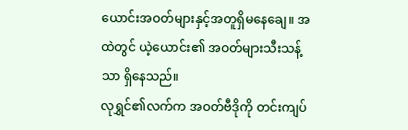ယောင်းအဝတ်များနှင့်အတူရှိမနေချေ။ အထဲတွင် ယဲ့ယောင်း၏ အဝတ်များသီးသန့်သာ ရှိနေသည်။
လုရွှင်၏လက်က အဝတ်ဗီဒိုကို တင်းကျပ်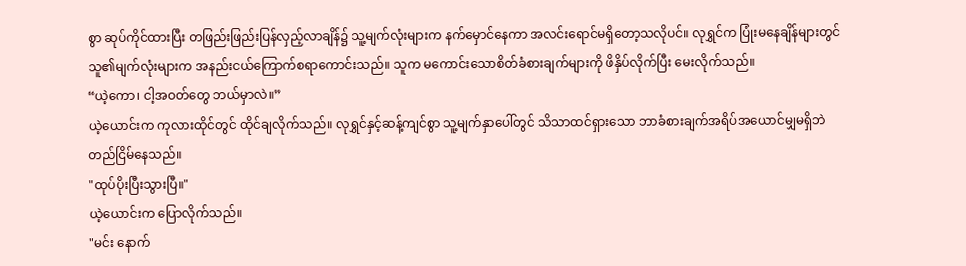စွာ ဆုပ်ကိုင်ထားပြီး တဖြည်းဖြည်းပြန်လှည့်လာချိန်၌ သူ့မျက်လုံးများက နက်မှောင်နေကာ အလင်းရောင်မရှိတော့သလိုပင်။ လုရွှင်က ပြုံးမနေချိန်များတွင် သူ၏မျက်လုံးများက အနည်းငယ်ကြောက်စရာကောင်းသည်။ သူက မကောင်းသောစိတ်ခံစားချက်များကို ဖိနှိပ်လိုက်ပြီး မေးလိုက်သည်။
“ယဲ့ကော၊ ငါ့အဝတ်တွေ ဘယ်မှာလဲ။”
ယဲ့ယောင်းက ကုလားထိုင်တွင် ထိုင်ချလိုက်သည်။ လုရွှင်နှင့်ဆန့်ကျင်စွာ သူ့မျက်နှာပေါ်တွင် သိသာထင်ရှားသော ဘာခံစားချက်အရိပ်အယောင်မျှမရှိဘဲ တည်ငြိမ်နေသည်။
"ထုပ်ပိုးပြီးသွားပြီ။"
ယဲ့ယောင်းက ပြောလိုက်သည်။
"မင်း နောက်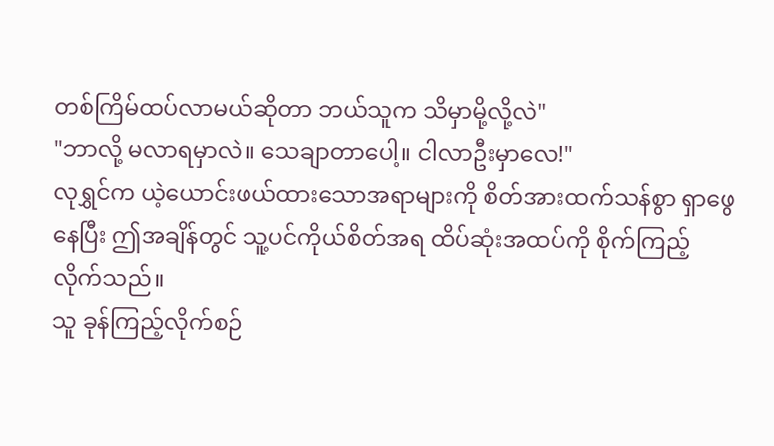တစ်ကြိမ်ထပ်လာမယ်ဆိုတာ ဘယ်သူက သိမှာမို့လို့လဲ"
"ဘာလို့ မလာရမှာလဲ။ သေချာတာပေါ့။ ငါလာဦးမှာလေ!"
လုရွှင်က ယဲ့ယောင်းဖယ်ထားသောအရာများကို စိတ်အားထက်သန်စွာ ရှာဖွေနေပြီး ဤအချိန်တွင် သူ့ပင်ကိုယ်စိတ်အရ ထိပ်ဆုံးအထပ်ကို စိုက်ကြည့်လိုက်သည်။
သူ ခုန်ကြည့်လိုက်စဉ်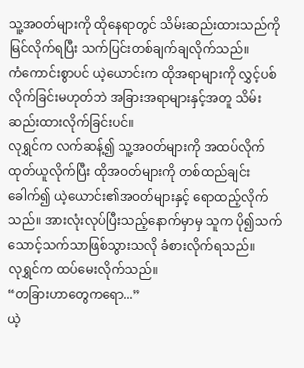သူ့အဝတ်များကို ထိုနေရာတွင် သိမ်းဆည်းထားသည်ကို မြင်လိုက်ရပြီး သက်ပြင်းတစ်ချက်ချလိုက်သည်။
ကံကောင်းစွာပင် ယဲ့ယောင်းက ထိုအရာများကို လွှင့်ပစ်လိုက်ခြင်းမဟုတ်ဘဲ အခြားအရာများနှင့်အတူ သိမ်းဆည်းထားလိုက်ခြင်းပင်။
လုရွှင်က လက်ဆန့်၍ သူ့အဝတ်များကို အထပ်လိုက်ထုတ်ယူလိုက်ပြီး ထိုအဝတ်များကို တစ်ထည်ချင်းခေါက်၍ ယဲ့ယောင်း၏အဝတ်များနှင့် ရောထည့်လိုက်သည်။ အားလုံးလုပ်ပြီးသည့်နောက်မှာမှ သူက ပို၍သက်သောင့်သက်သာဖြစ်သွားသလို ခံစားလိုက်ရသည်။
လုရွှင်က ထပ်မေးလိုက်သည်။
“တခြားဟာတွေကရော...”
ယဲ့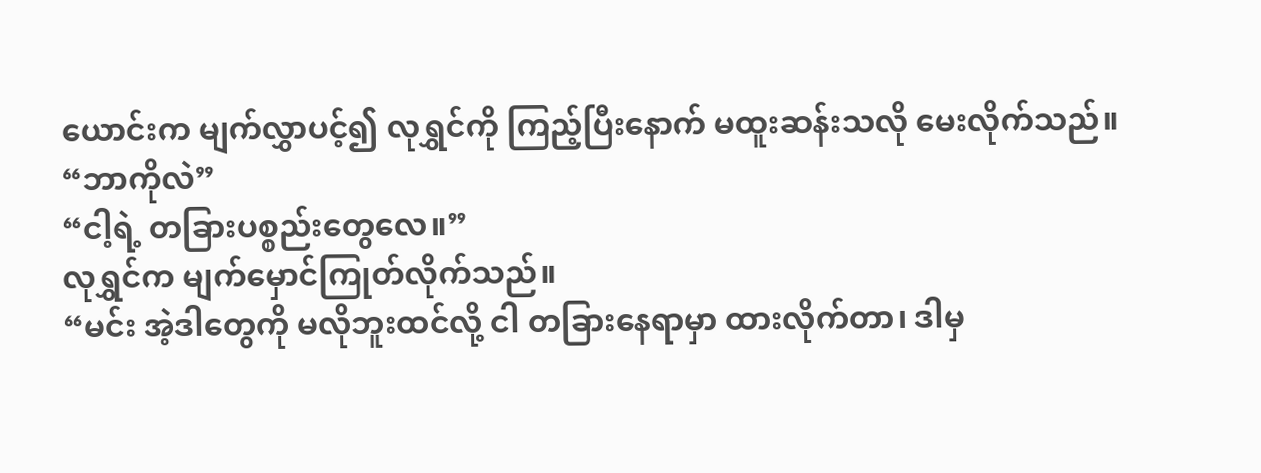ယောင်းက မျက်လွှာပင့်၍ လုရွှင်ကို ကြည့်ပြီးနောက် မထူးဆန်းသလို မေးလိုက်သည်။
“ဘာကိုလဲ”
“ငါ့ရဲ့ တခြားပစ္စည်းတွေလေ။”
လုရွှင်က မျက်မှောင်ကြုတ်လိုက်သည်။
“မင်း အဲ့ဒါတွေကို မလိုဘူးထင်လို့ ငါ တခြားနေရာမှာ ထားလိုက်တာ၊ ဒါမှ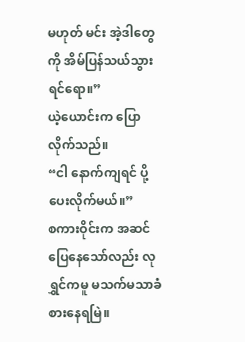မဟုတ် မင်း အဲ့ဒါတွေကို အိမ်ပြန်သယ်သွားရင်ရော။”
ယဲ့ယောင်းက ပြောလိုက်သည်။
“ငါ နောက်ကျရင် ပို့ပေးလိုက်မယ်။”
စကားဝိုင်းက အဆင်ပြေနေသော်လည်း လုရွှင်ကမူ မသက်မသာခံစားနေရမြဲ။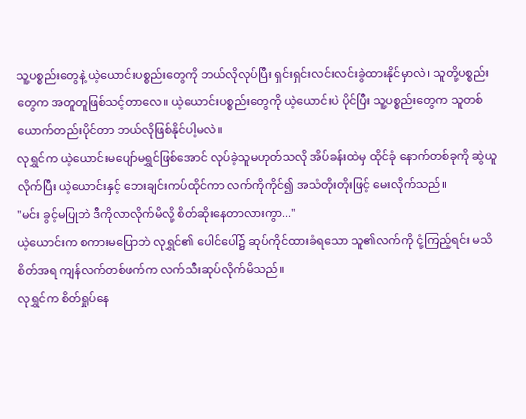သူ့ပစ္စည်းတွေနဲ့ ယဲ့ယောင်းပစ္စည်းတွေကို ဘယ်လိုလုပ်ပြီး ရှင်းရှင်းလင်းလင်းခွဲထားနိုင်မှာလဲ၊ သူတို့ပစ္စည်းတွေက အတူတူဖြစ်သင့်တာလေ။ ယဲ့ယောင်းပစ္စည်းတွေကို ယဲ့ယောင်းပဲ ပိုင်ပြီး သူ့ပစ္စည်းတွေက သူတစ်ယောက်တည်းပိုင်တာ ဘယ်လိုဖြစ်နိုင်ပါ့မလဲ။
လုရွှင်က ယဲ့ယောင်းမပျော်မရွှင်ဖြစ်အောင် လုပ်ခဲ့သူမဟုတ်သလို အိပ်ခန်းထဲမှ ထိုင်ခုံ နောက်တစ်ခုကို ဆွဲယူလိုက်ပြီး ယဲ့ယောင်းနှင့် ဘေးချင်းကပ်ထိုင်ကာ လက်ကိုကိုင်၍ အသံတိုးတိုးဖြင့် မေးလိုက်သည်။
"မင်း ခွင့်မပြုဘဲ ဒီကိုလာလိုက်မိလို့ စိတ်ဆိုးနေတာလားကွာ..."
ယဲ့ယောင်းက စကားမပြောဘဲ လုရွှင်၏ ပေါင်ပေါ်၌ ဆုပ်ကိုင်ထားခံရသော သူ၏လက်ကို ငုံ့ကြည့်ရင်း မသိစိတ်အရ ကျန်လက်တစ်ဖက်က လက်သီးဆုပ်လိုက်မိသည်။
လုရွှင်က စိတ်ရှုပ်နေ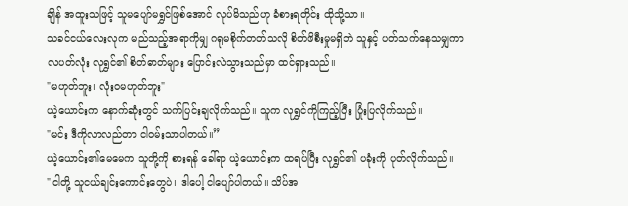ချိန် အထူးသဖြင့် သူမပျော်မရွှင်ဖြစ်အောင် လုပ်မိသည်ဟု ခံစားရတိုင်း ထိုသို့သာ။
သခင်ငယ်လေးလုက မည်သည့်အရာကိုမျှ ဂရုမစိုက်တတ်သလို စိတ်ဖိစီးမှုမရှိဘဲ သူနှင့် ပတ်သက်နေသမျှကာလပတ်လုံး လုရွှင်၏ စိတ်ဓာတ်များ ပြောင်းလဲသွားသည်မှာ ထင်ရှားသည်။
"မဟုတ်ဘူး၊ လုံးဝမဟုတ်ဘူး"
ယဲ့ယောင်းက နောက်ဆုံးတွင် သက်ပြင်းချလိုက်သည်။ သူက လုရွှင်ကိုကြည့်ပြီး ပြုံးပြလိုက်သည်။
"မင်း ဒီကိုလာလည်တာ ငါဝမ်းသာပါတယ်။”
ယဲ့ယောင်း၏မေမေက သူတို့ကို စားရန် ခေါ်ရာ ယဲ့ယောင်းက ထရပ်ပြီး လုရွှင်၏ ပခုံးကို ပုတ်လိုက်သည်။
"ငါတို့ သူငယ်ချင်းကောင်းတွေပဲ၊ ဒါပေါ့ ငါပျော်ပါတယ်။ သိပ်အ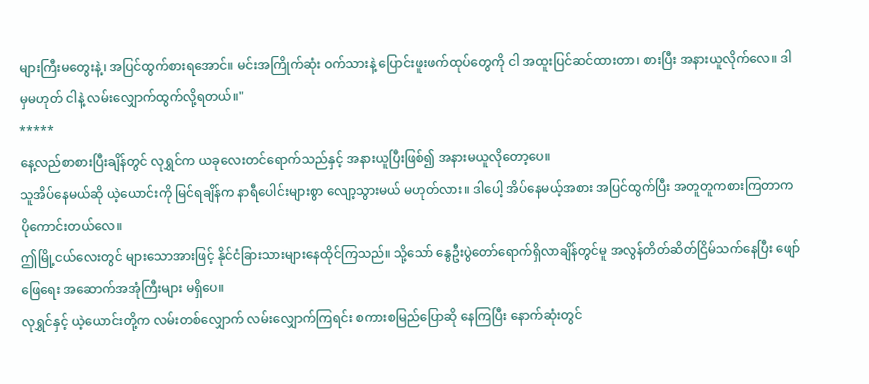များကြီးမတွေးနဲ့၊ အပြင်ထွက်စားရအောင်။ မင်းအကြိုက်ဆုံး ဝက်သားနဲ့ ပြောင်းဖူးဖက်ထုပ်တွေကို ငါ အထူးပြင်ဆင်ထားတာ၊ စားပြီး အနားယူလိုက်လေ။ ဒါမှမဟုတ် ငါနဲ့ လမ်းလျှောက်ထွက်လို့ရတယ်။"
*****
နေ့လည်စာစားပြီးချိန်တွင် လုရွှင်က ယခုလေးတင်ရောက်သည်နှင့် အနားယူပြီးဖြစ်၍ အနားမယူလိုတော့ပေ။
သူအိပ်နေမယ်ဆို ယဲ့ယောင်းကို မြင်ရချိန်က နာရီပေါင်းများစွာ လျော့သွားမယ် မဟုတ်လား။ ဒါပေါ့ အိပ်နေမယ့်အစား အပြင်ထွက်ပြီး အတူတူကစားကြတာက ပိုကောင်းတယ်လေ။
ဤမြို့ငယ်လေးတွင် များသောအားဖြင့် နိုင်ငံခြားသားများနေထိုင်ကြသည်။ သို့သော် နွေဦးပွဲတော်ရောက်ရှိလာချိန်တွင်မူ အလွန်တိတ်ဆိတ်ငြိမ်သက်နေပြီး ဖျော်ဖြေရေး အဆောက်အအုံကြီးများ မရှိပေ။
လုရွှင်နှင့် ယဲ့ယောင်းတို့က လမ်းတစ်လျှောက် လမ်းလျှောက်ကြရင်း စကားစမြည်ပြောဆို နေကြပြီး နောက်ဆုံးတွင်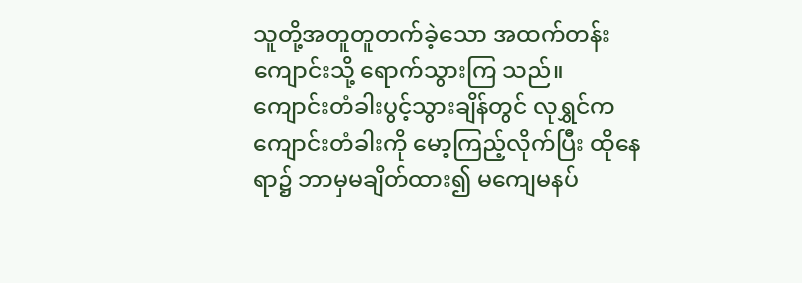သူတို့အတူတူတက်ခဲ့သော အထက်တန်းကျောင်းသို့ ရောက်သွားကြ သည်။
ကျောင်းတံခါးပွင့်သွားချိန်တွင် လုရွှင်က ကျောင်းတံခါးကို မော့ကြည့်လိုက်ပြီး ထိုနေရာ၌ ဘာမှမချိတ်ထား၍ မကျေမနပ်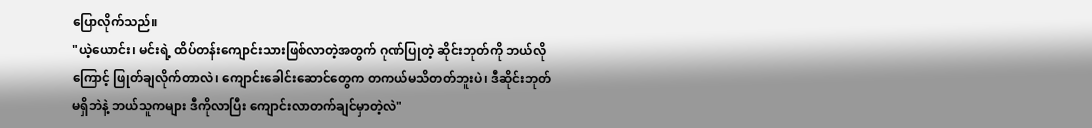ပြောလိုက်သည်။
"ယဲ့ယောင်း၊ မင်းရဲ့ ထိပ်တန်းကျောင်းသားဖြစ်လာတဲ့အတွက် ဂုဏ်ပြုတဲ့ ဆိုင်းဘုတ်ကို ဘယ်လိုကြောင့် ဖြုတ်ချလိုက်တာလဲ၊ ကျောင်းခေါင်းဆောင်တွေက တကယ်မသိတတ်ဘူးပဲ၊ ဒီဆိုင်းဘုတ်မရှိဘဲနဲ့ ဘယ်သူကများ ဒီကိုလာပြီး ကျောင်းလာတက်ချင်မှာတဲ့လဲ"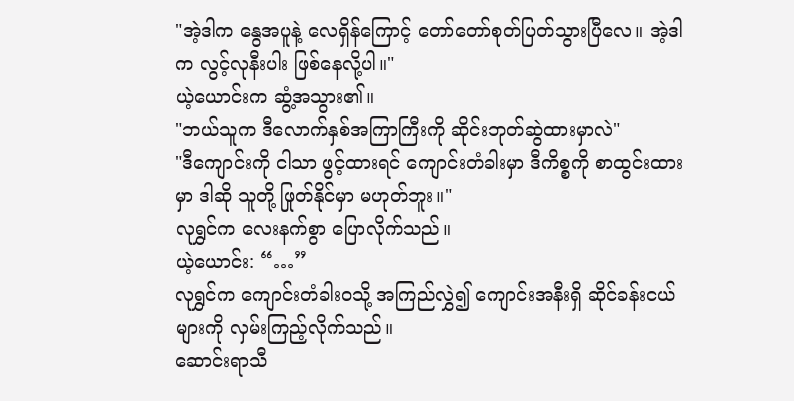"အဲ့ဒါက နွေအပူနဲ့ လေရှိန်ကြောင့် တော်တော်စုတ်ပြတ်သွားပြီလေ။ အဲ့ဒါက လွင့်လုနီးပါး ဖြစ်နေလို့ပါ။"
ယဲ့ယောင်းက ဆွံ့အသွား၏။
"ဘယ်သူက ဒီလောက်နှစ်အကြာကြီးကို ဆိုင်းဘုတ်ဆွဲထားမှာလဲ"
"ဒီကျောင်းကို ငါသာ ဖွင့်ထားရင် ကျောင်းတံခါးမှာ ဒီကိစ္စကို စာထွင်းထားမှာ ဒါဆို သူတို့ ဖြုတ်နိုင်မှာ မဟုတ်ဘူး။"
လုရွှင်က လေးနက်စွာ ပြောလိုက်သည်။
ယဲ့ယောင်း: “…”
လုရွှင်က ကျောင်းတံခါးဝသို့ အကြည်လွှဲ၍ ကျောင်းအနီးရှိ ဆိုင်ခန်းငယ်များကို လှမ်းကြည့်လိုက်သည်။
ဆောင်းရာသီ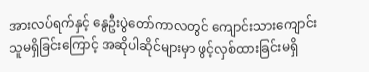အားလပ်ရက်နှင့် နွေဦးပွဲတော်ကာလတွင် ကျောင်းသားကျောင်းသူမရှိခြင်းကြောင့် အဆိုပါဆိုင်များမှာ ဖွင့်လှစ်ထားခြင်းမရှိ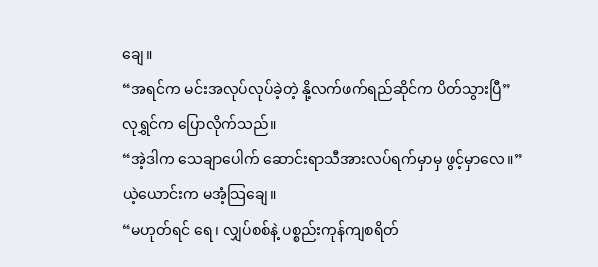ချေ။
“အရင်က မင်းအလုပ်လုပ်ခဲ့တဲ့ နို့လက်ဖက်ရည်ဆိုင်က ပိတ်သွားပြီ”
လုရွှင်က ပြောလိုက်သည်။
“အဲ့ဒါက သေချာပေါက် ဆောင်းရာသီအားလပ်ရက်မှာမှ ဖွင့်မှာလေ။”
ယဲ့ယောင်းက မအံ့သြချေ။
“မဟုတ်ရင် ရေ၊ လျှပ်စစ်နဲ့ ပစ္စည်းကုန်ကျစရိတ်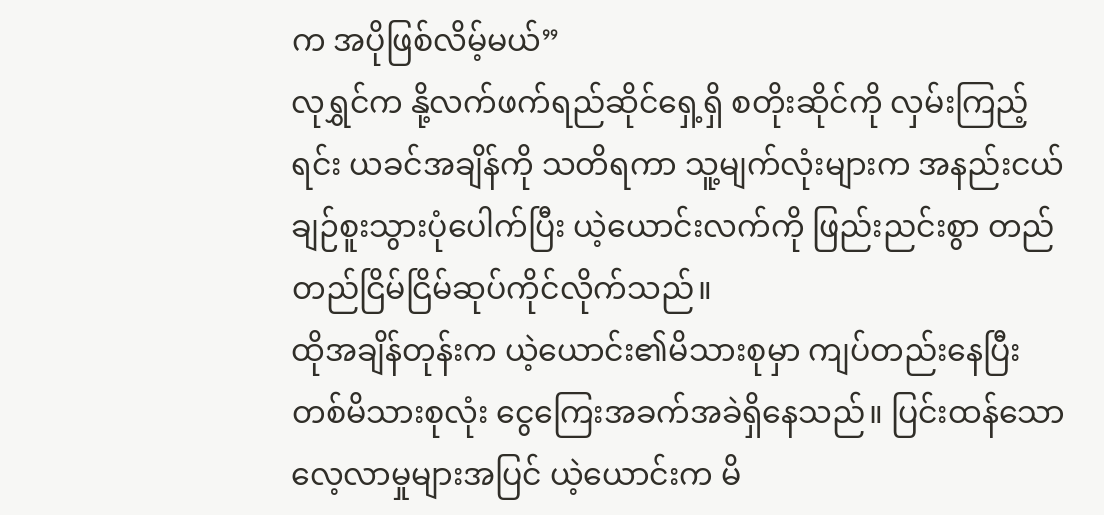က အပိုဖြစ်လိမ့်မယ်”
လုရွှင်က နို့လက်ဖက်ရည်ဆိုင်ရှေ့ရှိ စတိုးဆိုင်ကို လှမ်းကြည့်ရင်း ယခင်အချိန်ကို သတိရကာ သူ့မျက်လုံးများက အနည်းငယ်ချဉ်စူးသွားပုံပေါက်ပြီး ယဲ့ယောင်းလက်ကို ဖြည်းညင်းစွာ တည်တည်ငြိမ်ငြိမ်ဆုပ်ကိုင်လိုက်သည်။
ထိုအချိန်တုန်းက ယဲ့ယောင်း၏မိသားစုမှာ ကျပ်တည်းနေပြီး တစ်မိသားစုလုံး ငွေကြေးအခက်အခဲရှိနေသည်။ ပြင်းထန်သောလေ့လာမှုများအပြင် ယဲ့ယောင်းက မိ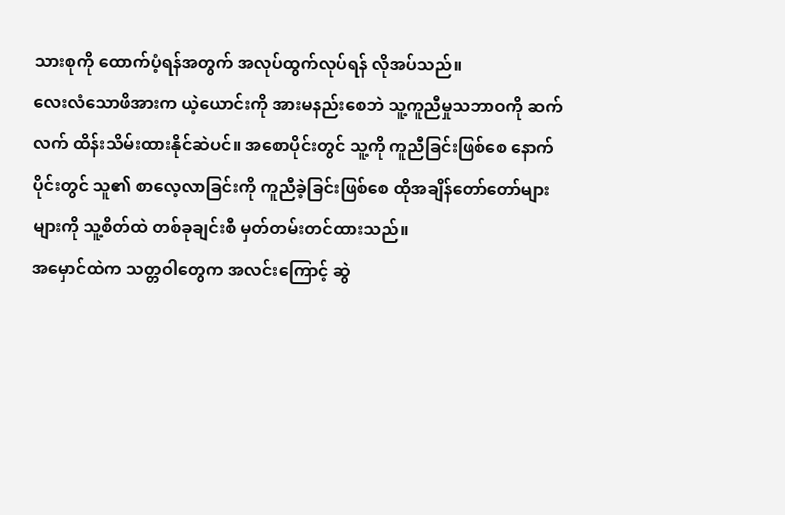သားစုကို ထောက်ပံ့ရန်အတွက် အလုပ်ထွက်လုပ်ရန် လိုအပ်သည်။
လေးလံသောဖိအားက ယဲ့ယောင်းကို အားမနည်းစေဘဲ သူ့ကူညီမှုသဘာဝကို ဆက်လက် ထိန်းသိမ်းထားနိုင်ဆဲပင်။ အစောပိုင်းတွင် သူ့ကို ကူညီခြင်းဖြစ်စေ နောက်ပိုင်းတွင် သူ၏ စာလေ့လာခြင်းကို ကူညီခဲ့ခြင်းဖြစ်စေ ထိုအချိန်တော်တော်များများကို သူ့စိတ်ထဲ တစ်ခုချင်းစီ မှတ်တမ်းတင်ထားသည်။
အမှောင်ထဲက သတ္တဝါတွေက အလင်းကြောင့် ဆွဲ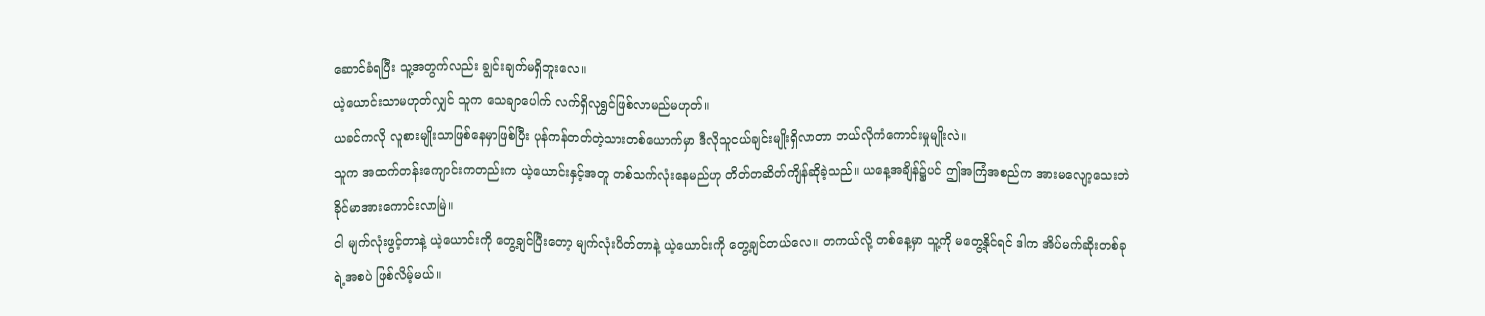ဆောင်ခံရပြီး သူ့အတွက်လည်း ချွင်းချက်မရှိဘူးလေ။
ယဲ့ယောင်းသာမဟုတ်လျှင် သူက သေချာပေါက် လက်ရှိလုရွှင်ဖြစ်လာမည်မဟုတ်။
ယခင်ကလို လူစားမျိုးသာဖြစ်နေမှာဖြစ်ပြီး ပုန်ကန်တတ်တဲ့သားတစ်ယောက်မှာ ဒီလိုသူငယ်ချင်းမျိုးရှိလာတာ ဘယ်လိုကံကောင်းမှုမျိုးလဲ။
သူက အထက်တန်းကျောင်းကတည်းက ယဲ့ယောင်းနှင့်အတူ တစ်သက်လုံးနေမည်ဟု တိတ်တဆိတ်ကျိန်ဆိုခဲ့သည်။ ယနေ့အချိန်၌ပင် ဤအကြံအစည်က အားမလျော့သေးဘဲ ခိုင်မာအားကောင်းလာမြဲ။
ငါ မျက်လုံးဖွင့်တာနဲ့ ယဲ့ယောင်းကို တွေ့ချင်ပြီးတော့ မျက်လုံးပိတ်တာနဲ့ ယဲ့ယောင်းကို တွေ့ချင်တယ်လေ။ တကယ်လို့ တစ်နေ့မှာ သူ့ကို မတွေ့နိုင်ရင် ဒါက အိပ်မက်ဆိုးတစ်ခုရဲ့အစပဲ ဖြစ်လိမ့်မယ်။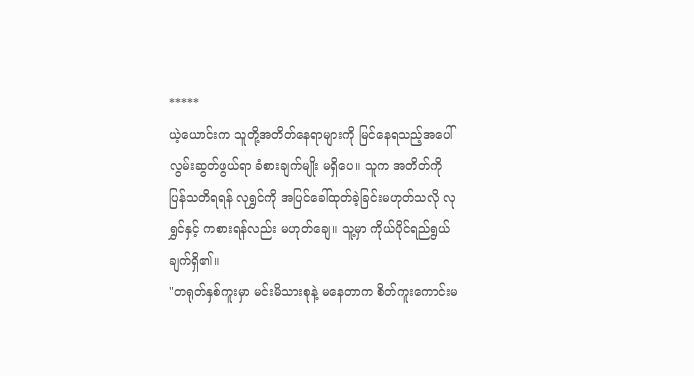*****
ယဲ့ယောင်းက သူတို့အတိတ်နေရာများကို မြင်နေရသည့်အပေါ် လွမ်းဆွတ်ဖွယ်ရာ ခံစားချက်မျိုး မရှိပေ။ သူက အတိတ်ကို ပြန်သတိရရန် လုရွှင်ကို အပြင်ခေါ်ထုတ်ခဲ့ခြင်းမဟုတ်သလို လုရွှင်နှင့် ကစားရန်လည်း မဟုတ်ချေ။ သူ့မှာ ကိုယ်ပိုင်ရည်ရွယ်ချက်ရှိ၏။
"တရုတ်နှစ်ကူးမှာ မင်းမိသားစုနဲ့ မနေတာက စိတ်ကူးကောင်းမ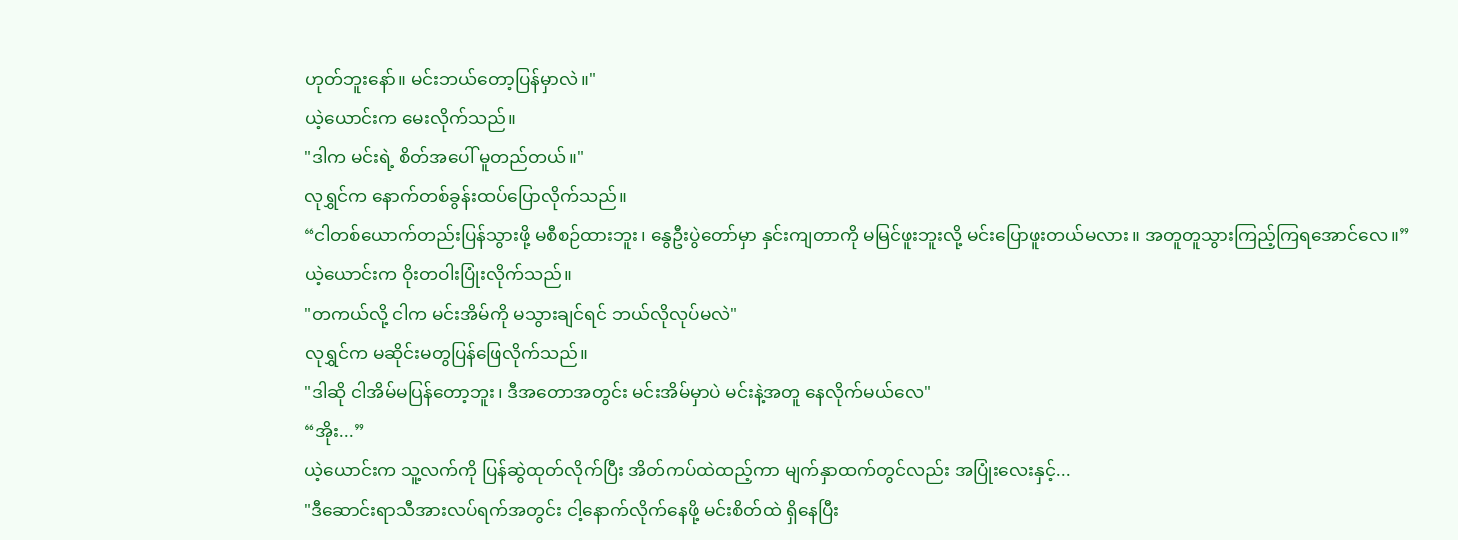ဟုတ်ဘူးနော်။ မင်းဘယ်တော့ပြန်မှာလဲ။"
ယဲ့ယောင်းက မေးလိုက်သည်။
"ဒါက မင်းရဲ့ စိတ်အပေါ် မူတည်တယ်။"
လုရွှင်က နောက်တစ်ခွန်းထပ်ပြောလိုက်သည်။
“ငါတစ်ယောက်တည်းပြန်သွားဖို့ မစီစဉ်ထားဘူး၊ နွေဦးပွဲတော်မှာ နှင်းကျတာကို မမြင်ဖူးဘူးလို့ မင်းပြောဖူးတယ်မလား။ အတူတူသွားကြည့်ကြရအောင်လေ။”
ယဲ့ယောင်းက ဝိုးတဝါးပြုံးလိုက်သည်။
"တကယ်လို့ ငါက မင်းအိမ်ကို မသွားချင်ရင် ဘယ်လိုလုပ်မလဲ"
လုရွှင်က မဆိုင်းမတွပြန်ဖြေလိုက်သည်။
"ဒါဆို ငါအိမ်မပြန်တော့ဘူး၊ ဒီအတောအတွင်း မင်းအိမ်မှာပဲ မင်းနဲ့အတူ နေလိုက်မယ်လေ"
“အိုး...”
ယဲ့ယောင်းက သူ့လက်ကို ပြန်ဆွဲထုတ်လိုက်ပြီး အိတ်ကပ်ထဲထည့်ကာ မျက်နှာထက်တွင်လည်း အပြုံးလေးနှင့်...
"ဒီဆောင်းရာသီအားလပ်ရက်အတွင်း ငါ့နောက်လိုက်နေဖို့ မင်းစိတ်ထဲ ရှိနေပြီး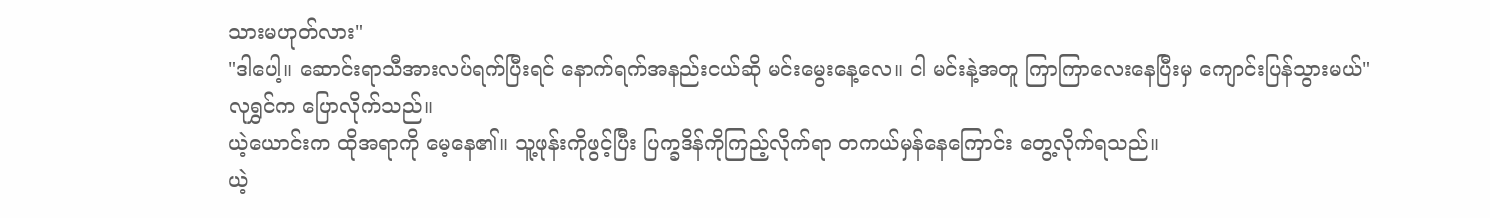သားမဟုတ်လား"
"ဒါပေါ့။ ဆောင်းရာသီအားလပ်ရက်ပြီးရင် နောက်ရက်အနည်းငယ်ဆို မင်းမွေးနေ့လေ။ ငါ မင်းနဲ့အတူ ကြာကြာလေးနေပြီးမှ ကျောင်းပြန်သွားမယ်"
လုရွှင်က ပြောလိုက်သည်။
ယဲ့ယောင်းက ထိုအရာကို မေ့နေ၏။ သူ့ဖုန်းကိုဖွင့်ပြီး ပြက္ခဒိန်ကိုကြည့်လိုက်ရာ တကယ်မှန်နေကြောင်း တွေ့လိုက်ရသည်။
ယဲ့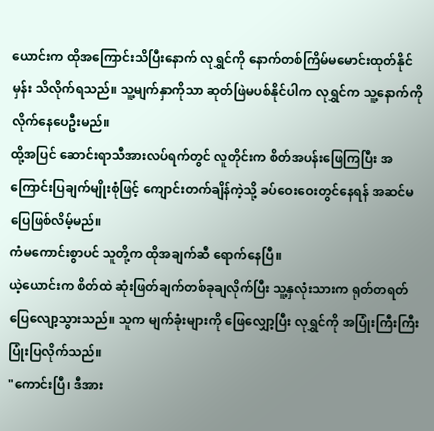ယောင်းက ထိုအကြောင်းသိပြီးနောက် လုရွှင်ကို နောက်တစ်ကြိမ်မမောင်းထုတ်နိုင်မှန်း သိလိုက်ရသည်။ သူ့မျက်နှာကိုသာ ဆုတ်ဖြဲမပစ်နိုင်ပါက လုရွှင်က သူ့နောက်ကို လိုက်နေပေဦးမည်။
ထို့အပြင် ဆောင်းရာသီအားလပ်ရက်တွင် လူတိုင်းက စိတ်အပန်းဖြေကြပြီး အကြောင်းပြချက်မျိုးစုံဖြင့် ကျောင်းတက်ချိန်ကဲ့သို့ ခပ်ဝေးဝေးတွင်နေရန် အဆင်မပြေဖြစ်လိမ့်မည်။
ကံမကောင်းစွာပင် သူတို့က ထိုအချက်ဆီ ရောက်နေပြီ။
ယဲ့ယောင်းက စိတ်ထဲ ဆုံးဖြတ်ချက်တစ်ခုချလိုက်ပြီး သူ့နှလုံးသားက ရုတ်တရတ် ပြေလျော့သွားသည်။ သူက မျက်ခုံးများကို ဖြေလျှော့ပြီး လုရွှင်ကို အပြုံးကြီးကြီး ပြုံးပြလိုက်သည်။
"ကောင်းပြီ၊ ဒီအား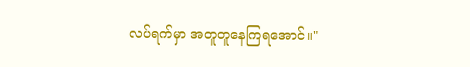လပ်ရက်မှာ အတူတူနေကြရအောင်။"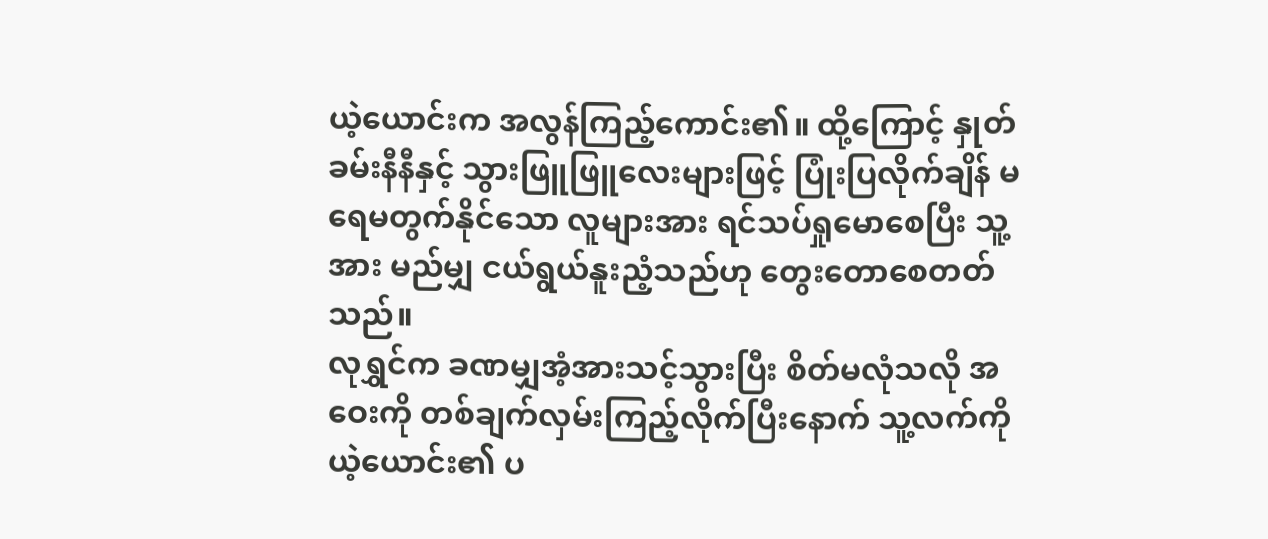ယဲ့ယောင်းက အလွန်ကြည့်ကောင်း၏။ ထို့ကြောင့် နှုတ်ခမ်းနီနီနှင့် သွားဖြူဖြူလေးများဖြင့် ပြုံးပြလိုက်ချိန် မရေမတွက်နိုင်သော လူများအား ရင်သပ်ရှုမောစေပြီး သူ့အား မည်မျှ ငယ်ရွယ်နူးညံ့သည်ဟု တွေးတောစေတတ်သည်။
လုရွှင်က ခဏမျှအံ့အားသင့်သွားပြီး စိတ်မလုံသလို အဝေးကို တစ်ချက်လှမ်းကြည့်လိုက်ပြီးနောက် သူ့လက်ကို ယဲ့ယောင်း၏ ပ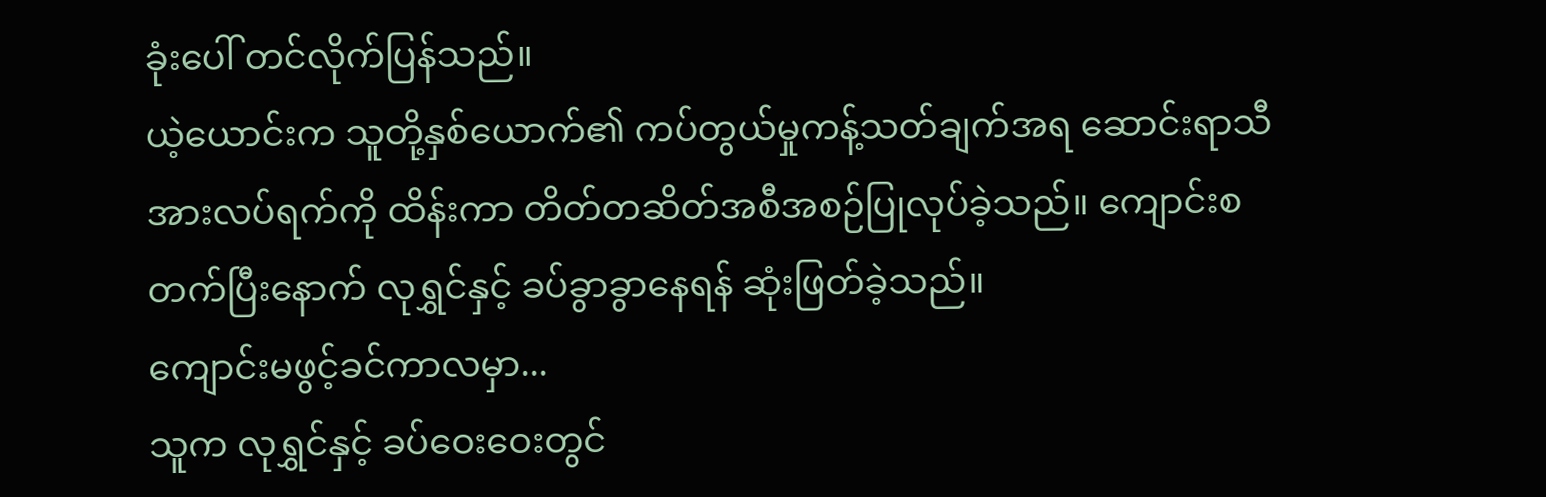ခုံးပေါ် တင်လိုက်ပြန်သည်။
ယဲ့ယောင်းက သူတို့နှစ်ယောက်၏ ကပ်တွယ်မှုကန့်သတ်ချက်အရ ဆောင်းရာသီအားလပ်ရက်ကို ထိန်းကာ တိတ်တဆိတ်အစီအစဉ်ပြုလုပ်ခဲ့သည်။ ကျောင်းစတက်ပြီးနောက် လုရွှင်နှင့် ခပ်ခွာခွာနေရန် ဆုံးဖြတ်ခဲ့သည်။
ကျောင်းမဖွင့်ခင်ကာလမှာ...
သူက လုရွှင်နှင့် ခပ်ဝေးဝေးတွင်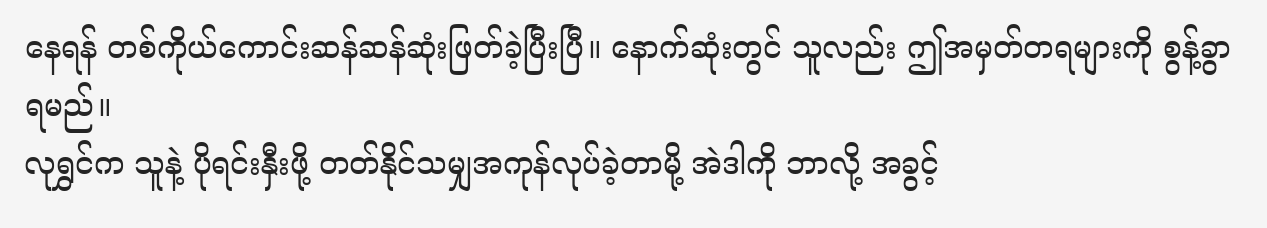နေရန် တစ်ကိုယ်ကောင်းဆန်ဆန်ဆုံးဖြတ်ခဲ့ပြီးပြီ။ နောက်ဆုံးတွင် သူလည်း ဤအမှတ်တရများကို စွန့်ခွာရမည်။
လုရွှင်က သူနဲ့ ပိုရင်းနှီးဖို့ တတ်နိုင်သမျှအကုန်လုပ်ခဲ့တာမို့ အဲဒါကို ဘာလို့ အခွင့်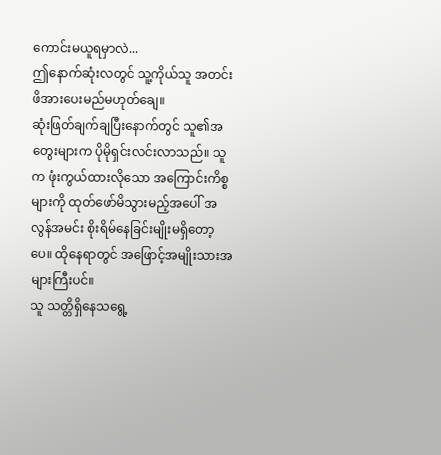ကောင်းမယူရမှာလဲ...
ဤနောက်ဆုံးလတွင် သူ့ကိုယ်သူ အတင်းဖိအားပေးမည်မဟုတ်ချေ။
ဆုံးဖြတ်ချက်ချပြီးနောက်တွင် သူ၏အတွေးများက ပိုမိုရှင်းလင်းလာသည်။ သူက ဖုံးကွယ်ထားလိုသော အကြောင်းကိစ္စများကို ထုတ်ဖော်မိသွားမည့်အပေါ် အလွန်အမင်း စိုးရိမ်နေခြင်းမျိုးမရှိတော့ပေ။ ထိုနေရာတွင် အဖြောင့်အမျိုးသားအများကြီးပင်။
သူ သတ္တိရှိနေသရွေ့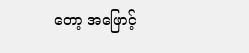တော့ အဖြောင့်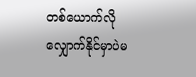တစ်ယောက်လို လျှောက်နိုင်မှာပဲမ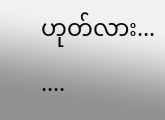ဟုတ်လား...
....